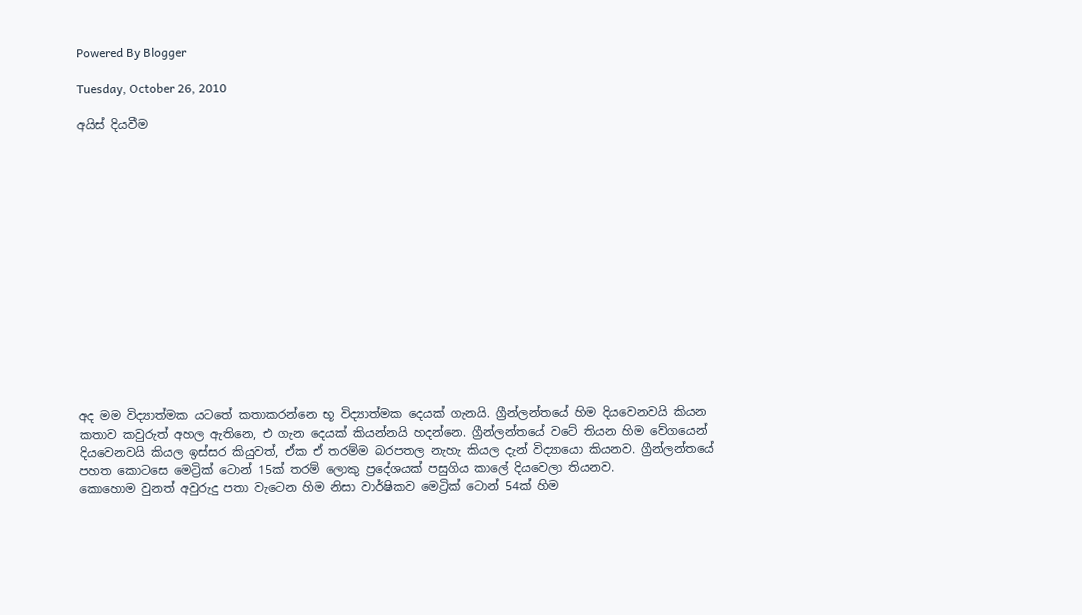Powered By Blogger

Tuesday, October 26, 2010

අයිස් දියවීම















අද මම විද්‍යාත්මක යටතේ කතාකරන්නෙ භූ විද්‍යාත්මක දෙයක් ගැනයි. ග්‍රීන්ලන්තයේ හිම දියවෙනවයි කියන කතාව කවුරුත් අහල ඇතිනෙ, එ ගැන දෙයක් කියන්නයි හදන්නෙ. ග්‍රීන්ලන්තයේ වටේ තියන හිම වේගයෙන් දියවෙනවයි කියල ඉස්සර කියුවත්, ඒක ඒ තරම්ම බරපතල නැහැ කියල දැන් විද්‍යායො කියනව. ග්‍රීන්ලන්තයේ පහත කොටසෙ මෙට්‍රික් ටොන් 15ක් තරම් ලොකු ප්‍රදේශයක් පසුගිය කාලේ දියවෙලා තියනව.
කොහොම වුනත් අවුරුදු පතා වැටෙන හිම නිසා වාර්ෂිකව මෙට්‍රික් ටොන් 54ක් හිම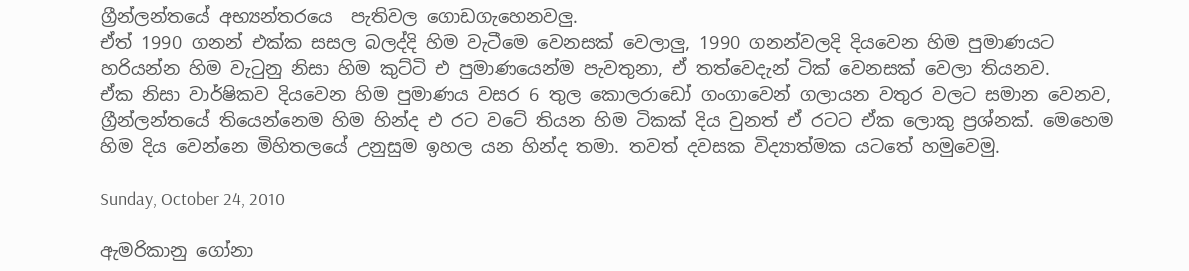ග්‍රීන්ලන්තයේ අභ්‍යන්තරයෙ  පැතිවල ගොඩගැහෙනවලු.
ඒත් 1990 ගනන් එක්ක සසල බලද්දි හිම වැටීමෙ වෙනසක් වෙලාලු, 1990 ගනන්වලදි දියවෙන හිම පුමාණයට හරියන්න හිම වැටුනු නිසා හිම කුට්ටි එ පුමාණයෙන්ම පැවතුනා, ඒ තත්වෙදැන් ටික් වෙනසක් වෙලා තියනව.
ඒක නිසා වාර්ෂිකව දියවෙන හිම පුමාණය වසර 6 තුල කොලරාඩෝ ග‍‍ංගාවෙන් ගලායන වතුර වලට සමාන වෙනව, ග්‍රීන්ලන්තයේ තියෙන්නෙම හිම හින්ද එ රට වටේ තියන හිම ටිකක් දිය වුනත් ඒ රටට ඒක ලොකු ප්‍රශ්නක්. මෙහෙම හිම දිය වෙන්නෙ මිහිතලයේ උනුසුම ඉහල යන හින්ද තමා. තවත් දවසක විද්‍යාත්මක යටතේ හමුවෙමු.

Sunday, October 24, 2010

ඇමරිකානු ගෝනා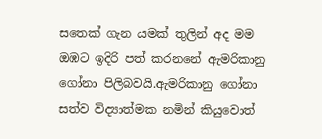සතෙක් ගැන යමක් තුලින් අද මම ඔඹට ඉදිරි පත් කරනනේ ඇමරිකානු ගෝනා පිලිබවයි.ඇමරිකානු ගෝනා සත්ව විද්‍යාත්මක නමින් කියුවොත්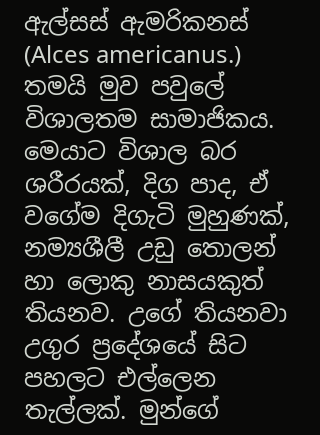ඇල්සස් ඇමරිකනස් (Alces americanus.) තමයි මුව පවුලේ විශාලතම සාමාජිකය. මෙයාට විශාල බර ශරීරයක්, දිග පාද, ඒ වගේම දිගැටි මුහුණක්, නම්‍යශීලී උඩු තොලන් හා ලොකු නාසයකුත් තියනව. උගේ තියනවා උගුර ප්‍රදේශයේ සිට පහලට එල්ලෙන තැල්ලක්. මුන්ගේ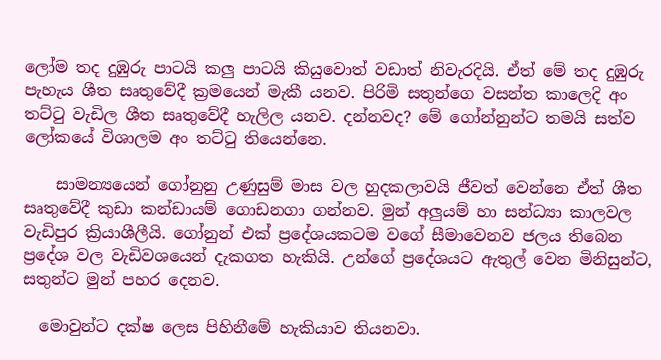ලෝම තද දුඹුරු පාටයි කලු පාටයි කියුවොත් වඩාත් නිවැරදියි. ඒත් මේ තද දුඹුරු පැහැය ශීත සෘතුවේදී ක්‍රමයෙන් මැකී යනව. පිරිමි සතුන්ගෙ වසන්ත කාලෙදි අං තට්ටු වැඩිල ශීත සෘතුවේදී හැලිල යනව. දන්නවද? මේ ගෝන්නුන්ට තමයි සත්ව ලෝකයේ විශාලම අං තට්ටු තියෙන්නෙ.

    සාමන්‍යයෙන් ගෝනුනු උණුසුම් මාස වල හුදකලාවයි ජීවත් වෙන්නෙ ඒත් ශීත සෘතුවේදී කුඩා කන්ඩායම් ගොඩනගා ගන්නව. මුන් අලුයම් හා සන්ධ්‍යා කාලවල වැඩිපුර ක්‍රියාශීලීයි. ගෝනුන් එක් ප්‍රදේශයකටම වගේ සීමාවෙනව ජලය තිබෙන ප්‍රදේශ වල වැඩිවශයෙන් දැකගත හැකියි. උන්ගේ ප්‍රදේශයට ඇතුල් වෙන මිනිසුන්ට, සතුන්ට මුන් පහර දෙනව.

  මොවුන්ට දක්ෂ ලෙස පිහිනීමේ හැකියාව තියනවා.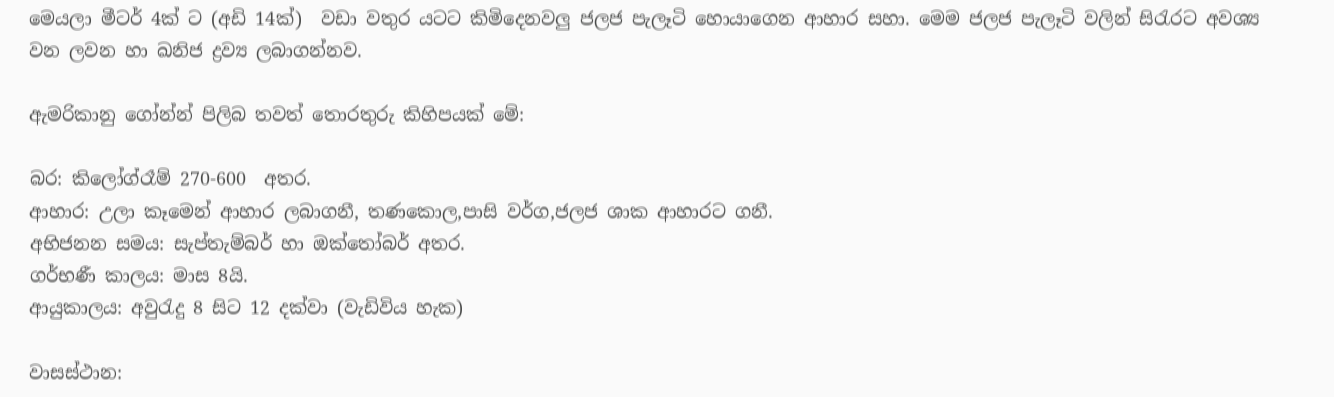මෙයලා මීටර් 4ක් ට (අඩි 14ක්)  වඩා වතුර යටට කිමිදෙනවලු ජලජ පැලෑටි හොයාගෙන ආහාර සහා. මෙම ජලජ පැලෑටි වලින් සිරැරට අවශ්‍ය වන ලවන හා ඛනිජ ද්‍රව්‍ය ලබාගන්නව.

ඇමරිකානු ගෝන්න් පිලිබ තවත් තොරතුරු කිහිපයක් මේ:

බර: කිලෝග්රෑම් 270-600  අතර.
ආහාර: උලා කෑමෙන් ආහාර ලබාගනී, තණකොල,පාසි වර්ග,ජලජ ශාක ආහාරට ගනී.
අභිජනන සමය: සැප්තැම්බර් හා ඔක්තෝබර් අතර.
ගර්භණී කාලය: මාස 8යි.
ආයුකාලය: අවුරැදු 8 සිට 12 දක්වා (වැඩිවිය හැක)

වාසස්ථාන: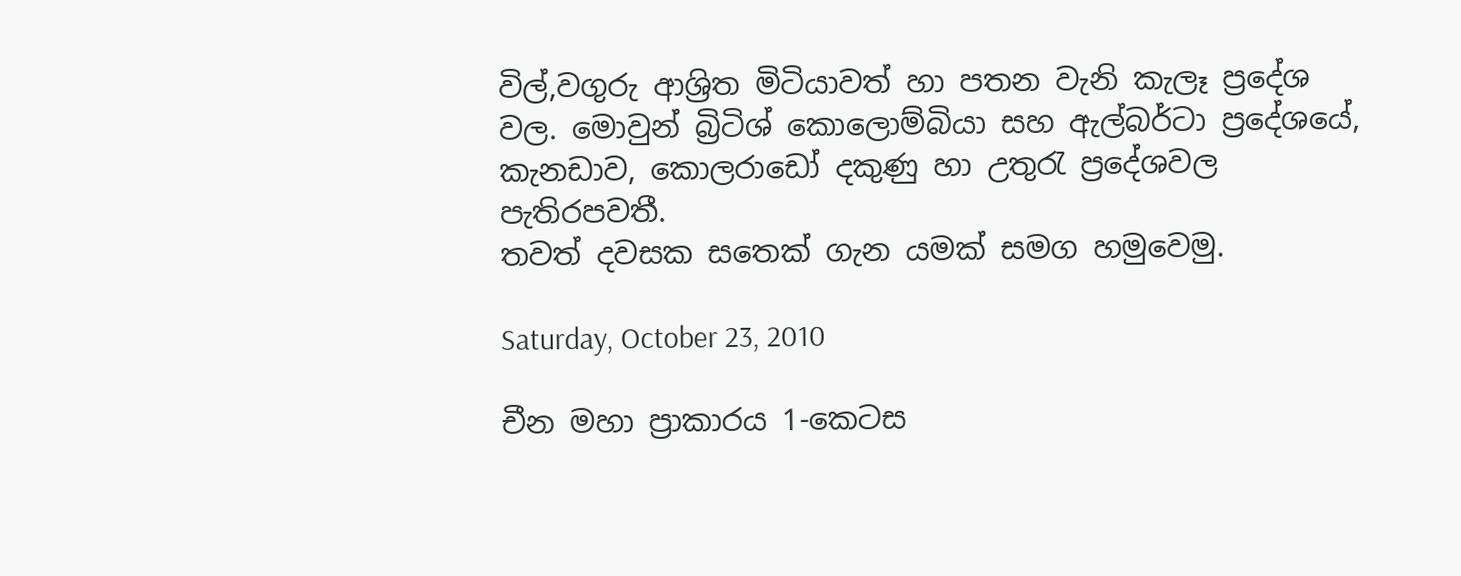විල්,වගුරු ආශ්‍රිත මිටියාවත් හා පතන වැනි කැලෑ ප්‍රදේශ වල. මොවුන් බ්‍රිටිශ් කොලොම්බියා සහ ඇල්බර්ටා ප්‍රදේශයේ, කැනඩාව, කොලරාඩෝ දකුණු හා උතුරැ ප්‍රදේශවල පැතිරපවතී.
තවත් දවසක සතෙක් ගැන යමක් සමග හමුවෙමු.

Saturday, October 23, 2010

චීන මහා ප්‍රාකාරය 1-කෙටස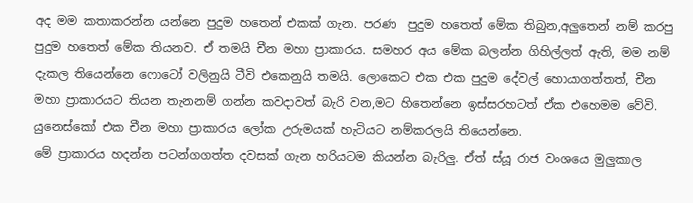අද මම කතාකරන්න යන්නෙ පුදුම හතෙන් එකක් ගැන. පරණ  පුදුම හතෙත් මේක තිබුන,අලුතෙන් නම් කරපු පුදුම හතෙත් මේක තියනව. ඒ තමයි චීන මහා ප්‍රාකාරය. සමහර අය මේක බලන්න ගිහිල්ලත් ඇති, මම නම් දැකල තියෙන්නෙ ෆොටෝ වලිනුයි ටීවි එකෙනුයි තමයි. ලොකෙට එක එක පුදුම දේවල් හොයාගත්තත්, චීන මහා ප්‍රාකාරයට තියන තැනනම් ගන්න කවදාවත් බැරි වන,මට හිතෙන්නෙ ඉස්සරහටත් ඒක එහෙමම වේවි. යුනෙස්කෝ එක චීන මහා ප්‍රාකාරය ලෝක උරුමයක් හැටියට නම්කරලයි තියෙන්නෙ.
මේ ප්‍රාකාරය හදන්න පටන්ගගත්ත දවසක් ගැන හරියටම කියන්න බැරිලු. ඒත් ස්යූ රාජ වංශයෙ මුලුකාල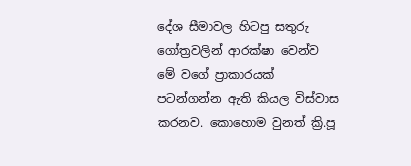දේශ සීමාවල හිටපු සතුරු ගෝත්‍රවලින් ආරක්ෂා වෙන්ව මේ වගේ ප්‍රාකාරයක් පටන්ගන්න ඇති කියල විස්වාස කරනව. කොහොම වුනත් ක්‍රි.පූ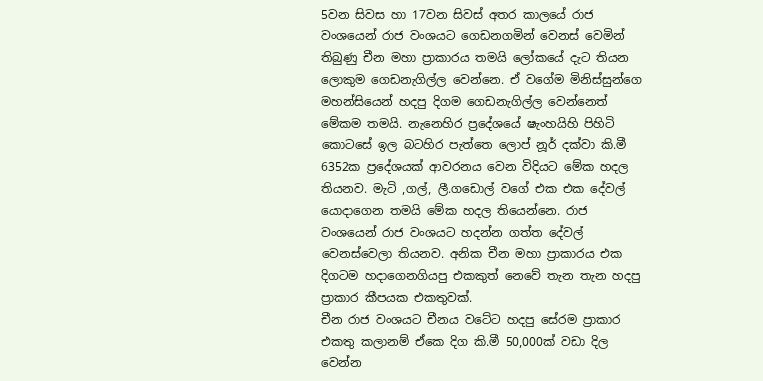5වන සිවස හා 17වන සිවස් අතර කාලයේ රාජ වංශයෙන් රාජ වංශයට ගෙඩනගමින් වෙනස් වෙමින් තිබුණු චීන මහා ප්‍රාකාරය තමයි ලෝකයේ දැට තියන ලොකුම ගෙඩනැගිල්ල වෙන්නෙ. ඒ වගේම මිනිස්සුන්ගෙ මහන්සියෙන් හදපු දිගම ගෙඩනැගිල්ල වෙන්නෙත් මේකම තමයි. නැ‍නෙහිර ප්‍රදේශයේ ෂැංහයිහි පිහිටි කොටසේ ඉල බටහිර ‍පැත්තෙ ලොප් නූර් දක්වා කි.මී 6352ක ප්‍රදේශයක් ආවරනය වෙන විදියට මේක හදල තියනව. මැටි ,ගල්, ලී.ගඩොල් වගේ එක එක දේවල් යොදාගෙන තමයි මේක හදල තියෙන්නෙ. රාජ වංශයෙන් රාජ වංශයට හදන්න ගත්ත දේවල් වෙනස්වෙලා තියනව. අනික චීන මහා ප්‍රාකාරය එක දිගටම හදාගෙනගියපු එකකුත් නෙවේ තැන තැන හදපු ප්‍රාකාර කීපයක එකතුවක්.
චීන රාජ වංශයට චීනය වටේට හදපු සේරම ප්‍රාකාර එකතු කලානම් ඒකෙ දිග කි.මී 50,000ක් වඩා දිල වෙන්න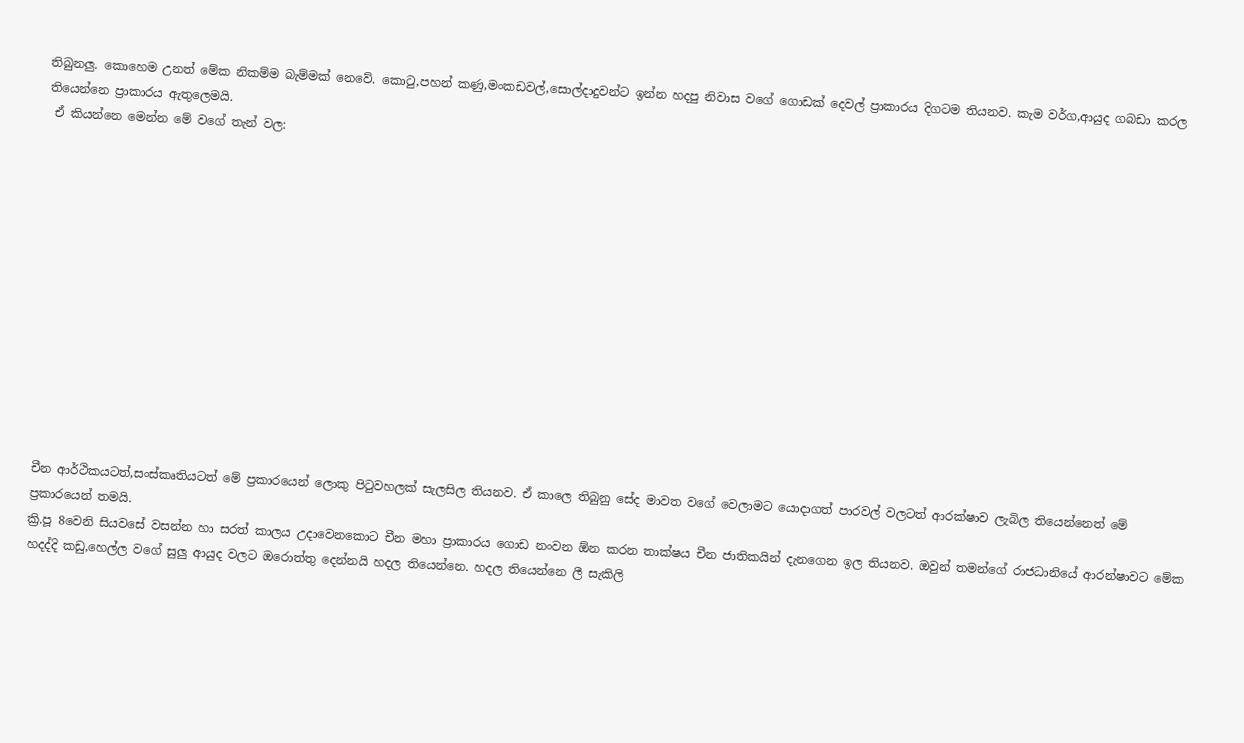තිබුනලු. කොහෙම උනත් මේක නිකම්ම බැම්මක් නෙවේ. කොටු,පහන් කණු,මංකඩවල්,සොල්දාදුවන්ට ඉන්න හදපු නිවාස වගේ ගොඩක් දෙවල් ප්‍රාකාරය දිගටම තියනව. කැම වර්ග,ආයුද ගබඩා කරල තියෙන්නෙ ප්‍රාකාරය ඇතුලෙමයි.
 ඒ කියන්නෙ මෙන්න මේ වගේ තැන් වල:













චීන ආර්ථිකයටත්,සංස්කෘතියටත් මේ ප්‍රකාරයෙන් ලොකු පිටුවහලක් සැලසිල තියනව. ඒ කාලෙ තිබුනු සේද මාවත වගේ වෙලාමට යොදාගත් පාරවල් වලටත් ආරක්ෂාව ලැබිල තියෙන්නෙත් මේ ප්‍රකාරයෙන් තමයි.
ක්‍රි.පූ 8වෙනි සියවසේ වසන්න හා සරත් කාලය උදාවෙනකොට චීන මහා ප්‍රාකාරය ගොඩ නංවන ඕන කරන තාක්ෂය චීන ජාතිකයින් දැනගෙන ඉල තියනව. ඔවුන් තමන්ගේ රාජධානියේ ආරන්ෂාවට මේක හදද්දි කඩු,හෙල්ල වගේ සුලු ආයුද වලට ඔරොත්තු දෙන්නයි හදල තියෙන්නෙ. හදල තියෙන්නෙ ලී සැකිලි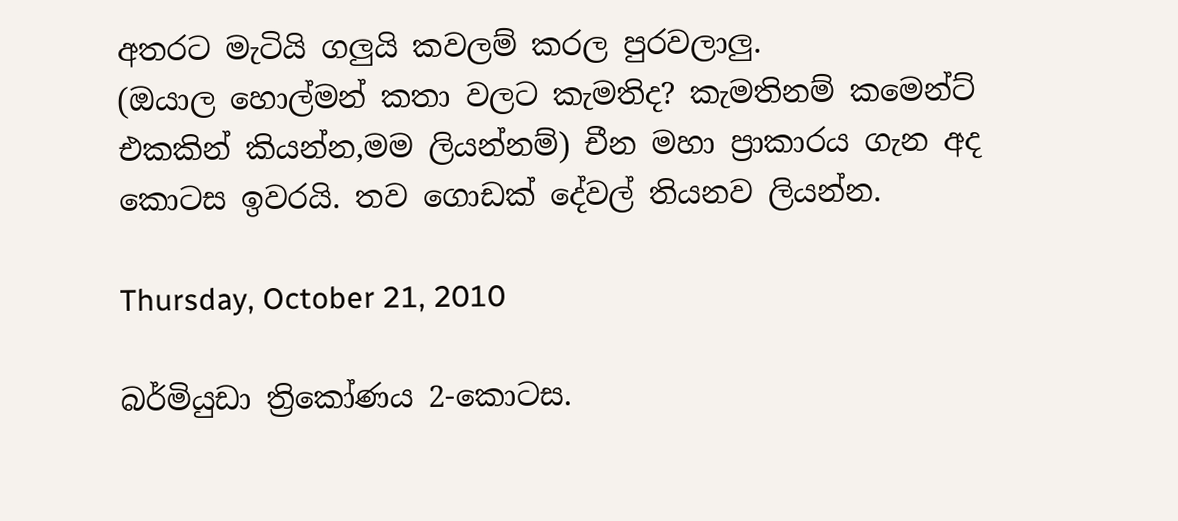අතරට මැටියි ගලුයි කවලම් කරල පුරවලාලු.
(ඔයාල හොල්මන් කතා වලට කැමතිද? කැමතිනම් කමෙන්ට් එකකින් කියන්න,මම ලියන්නම්) චීන මහා ප්‍රාකාරය ගැන අද කොටස ඉවරයි. තව ගොඩක් දේවල් තියනව ලියන්න.

Thursday, October 21, 2010

බර්මියුඩා ත්‍රිකෝණය 2-කොටස.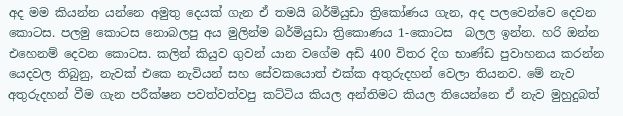අද මම කියන්න යන්නෙ අමුතු දෙයක් ගැන ඒ තමයි බර්මියුඩා ත්‍රිකෝණය ගැන, අද පලවෙන්වෙ දෙවන කොටස. පලමු කොටස නොබලපු අය මුලින්ම බර්මියුඩා ත්‍රිකොණය 1-කොටස  බලල ඉන්න. හරි ඔන්න එහෙනම් දෙවන කොටස. කලින් කියුව ගුවන් යාන වගේම අඩි 400 විතර දිග භාණ්ඩ පුවාහනය කරන්න යෙදවල තිබුනු, නැවක් එකෙ නැවියන් සහ සේවකයොත් එක්ක අතුරුදහන් වෙලා තියනව. මේ නැව අතුරුදහන් වීම ගැන පරීක්ෂන පවත්වත්වපු කට්ටිය කියල අන්තිමට කියල තියෙන්නෙ ඒ නැව මුහුදුබත්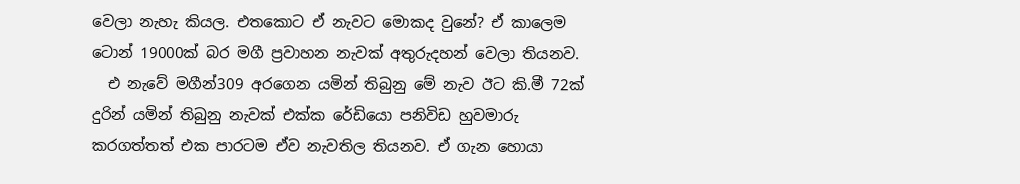වෙලා නැහැ කියල. එතකොට ඒ නැවට මොකද වුනේ? ඒ කාලෙම ටොන් 19000ක් බර මගී ප්‍රවාහන නැවක් අතුරුදහන් වෙලා තියනව.
  එ නැවේ මගීන්309 අරගෙන යමින් තිබුනු මේ නැව ඊට කි.මී 72ක් දුරින් යමින් තිබුනු නැවක් එක්ක රේඩියො පනිවිඩ හුවමාරු කරගත්තත් එක පාරටම ඒව නැවතිල තියනව. ඒ ගැන හොයා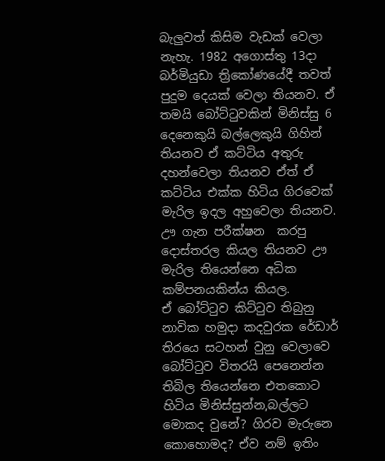බැලුවත් කිසිම වැඩක් වෙලා නැහැ. 1982 අගොස්තු 13දා බර්මියුඩා ත්‍රිකෝණයේදී තවත් පුදුම දෙයක් වෙලා තියනව. ඒ තමයි බෝට්ටුවකින් මිනිස්සු 6 දෙනෙකුයි බල්ලෙකුයි ගිහින් තියනව ඒ කට්ටිය අතුරු දහන්වෙලා තියනව ඒත් ඒ කට්ටිය එක්ක හිටිය ගිරවෙක් මැරිල ඉදල අහුවෙලා තියනව. ඌ ගැන පරීක්ෂන  කරපු දොස්තරල කියල තියනව ඌ මැරිල තියෙන්නෙ අධික කම්පනයකින්ය කියල.
ඒ බෝට්ටුව කිට්ටුව තිබුනු නාවික හමුදා කදවුරක රේඩාර් තිරයෙ සටහන් වුනු වෙලාවෙ බෝට්ටුව විතරයි පෙනෙන්න තිබිල තියෙන්නෙ එතකොට හිටිය මිනිස්සුන්න,බල්ලට මොකද වුනේ? ගිරව මැරුනෙ කොහොමද? ඒව නම් ඉතිං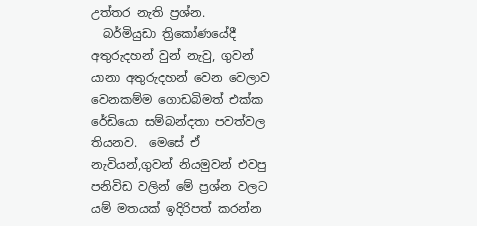උත්තර නැති ප්‍රශ්න.
  බර්මියුඩා ත්‍රිකෝණයේදී අතුරුදහන් වුන් නැවු, ගුවන් යානා අතුරුදහන් වෙන වෙලාව වෙනකම්ම ගොඩබිමත් එක්ක රේඩියො සම්බන්දතා පවත්වල තියනව.  මෙසේ ඒ නැවියන්,ගුවන් නියමුවන් එවපු පනිවිඩ වලින් මේ ප්‍රශ්න වලට යම් ‍මතයක් ඉදිරිපත් කරන්න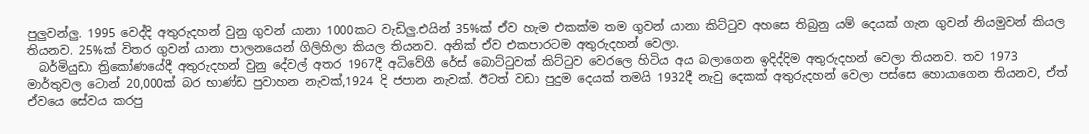පුලුවන්ලු. 1995 වෙද්දි අතුරුදහන් වුනු ගුවන් යානා 1000කට වැඩිලු.එයින් 35%ක් ඒව හැම එකක්ම තම ගුවන් යානා කිට්ටුව අහසෙ තිබුනු යම් දෙයක් ගැන ගුවන් නියමුවන් කියල තියනව. 25%ක් විතර ගුවන් යානා පාලනයෙන් ගිලිහිලා කියල තියනව‍. අනික් ඒව එකපාරටම අතුරුදහන් වෙලා.
  බර්මියුඩා ත්‍රිකෝණයේදී අතුරුදහන් වුනු දේවල් අතර 1967දී අධිවේගී රේස් බොට්ටුවක් ‍කිට්ටුව වෙරලෙ හිටිය අය බලාගෙන ඉදිද්දිම අතුරුදහන් වෙලා තියනව. තව 1973 මාර්තුවල ටොන් 20,000ක් බර භාණ්ඩ පුවාහන නැවක්,1924 දි ජපාන නැවක්. ඊටත් වඩා පුදුම දෙයක් තමයි 1932දී නැවු දෙකක් අතුරුදහන් වෙලා පස්සෙ හොයාගෙන තියනව, ඒත් ඒවයෙ සේවය කරපු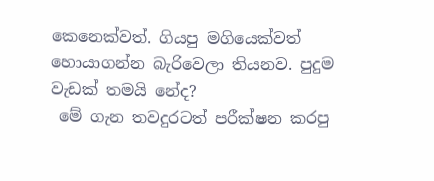කෙනෙක්වත්. ගියපු මගියෙක්වත් හොයාගන්න බැරිවෙලා තියනව. පුදුම වැඩක් තමයි නේද?
 මේ ගැන තවදුරටත් පරීක්ෂන කරපු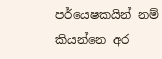පර්යෙෂකයින් නම් කියන්නෙ අර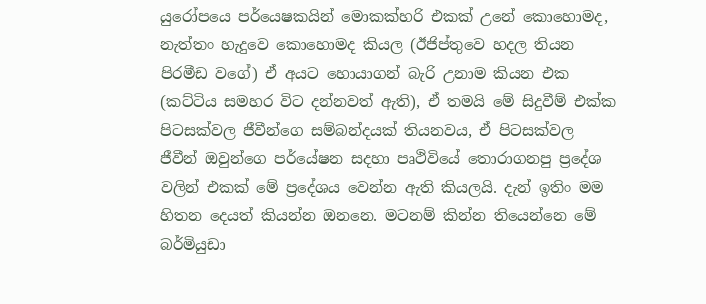යුරෝපයෙ පර්යෙෂකයින් මොකක්හරි එකක් උනේ කොහොමද, නැත්තං හැදුවෙ කොහොමද කියල (ඊජිප්තුවෙ හදල තියන පිරමීඩ වගේ) ඒ අයට හොයාගන් බැරි උනාම කියන එක (කට්ටිය සමහර විට දන්නවත් ඇති), ඒ තමයි මේ සිදුවීම් එක්ක පිටසක්වල ජීවීන්ගෙ සම්බන්දයක් තියනවය, ඒ පිටසක්වල ජීවීන් ඔවුන්ගෙ පර්යේෂන සදහා පෘථිවියේ තොරාගනපු ප්‍රදේශ වලින් එකක් මේ ප්‍රදේශය වෙන්න ඇති කියලයි. දැන් ඉතිං මම හිතන දෙයත් කියන්න ඔනනෙ. මටනම් කින්න තියෙන්නෙ මේ බර්මියුඩා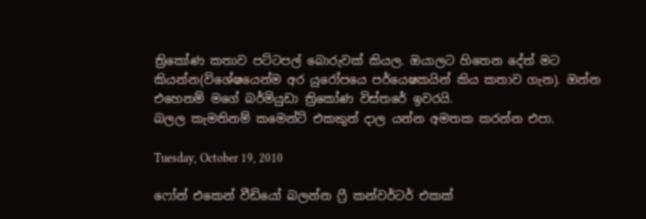ත්‍රිකෝණ කතාව පට්ටපල් බොරුවක් කියල. ඔයාලට හිතෙන දේත් මට කියන්න(විශේෂයෙන්ම අර යුරෝපයෙ පර්යෙෂකයින් කිය කතාව ගැන). ඔන්න එහෙනම් මගේ බර්මියුඩා ත්‍රිකෝණ විස්තරේ ඉවරයි.
බලල‍ කැමතිනම් කමෙන්ට් එකකුත් දාල යන්න අමතක කරන්න එපා.

Tuesday, October 19, 2010

ෆෝන් එකෙන් වීඩියෝ බලන්න ෆ්‍රී කන්වර්ටර් එකක්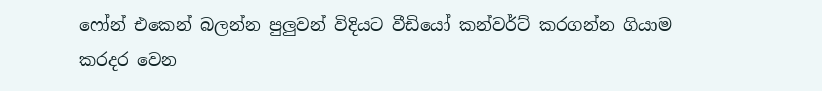ෆෝන් එකෙන් බලන්න පුලුවන් විදියට වීඩියෝ කන්වර්ට් කරගන්න ගියාම කරදර වෙන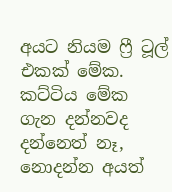අයට නියම ෆ්‍රී ටූල් එකක් මේක. කට්ටිය මේක ගැන දන්නවද දන්නෙත් නෑ, නොදන්න අයත්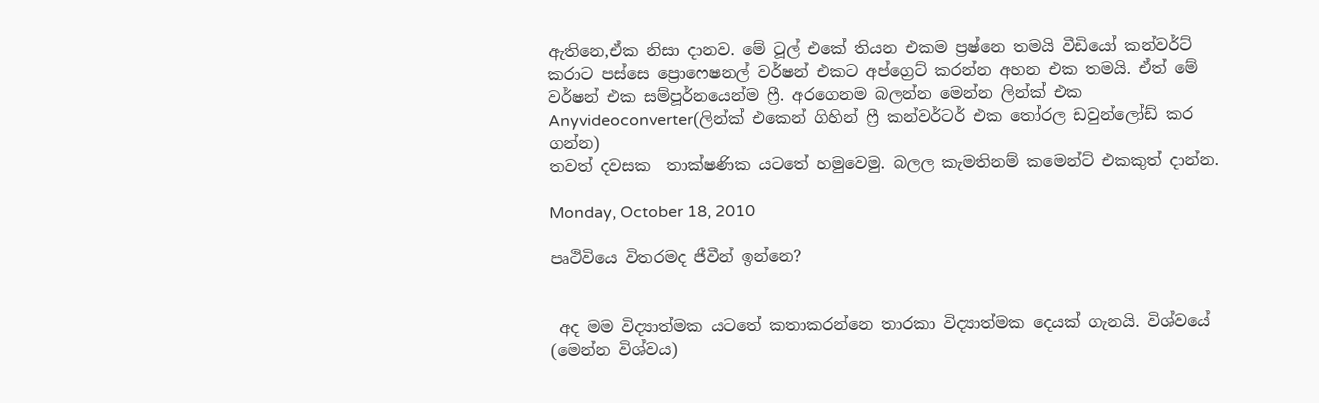ඇතිනෙ,ඒක නිසා දානව. මේ ටූල් එකේ තියන එකම ප්‍රෂ්නෙ තමයි වීඩියෝ කන්වර්ට් කරාට පස්සෙ ප්‍රොෆෙෂනල් වර්ෂන් එකට අප්ග්‍රෙට් කරන්න අහන එක තමයි. ඒත් මේ වර්ෂන් එක සම්පූර්නයෙන්ම ‍ෆ්‍රී. අරගෙනම බලන්න මෙන්න ලින්ක් එක
Anyvideoconverter(ලින්ක් එකෙන් ගිහින් ෆ්‍රී කන්වර්ටර් එක තෝරල ඩවුන්ලෝඩ් කර ගන්න)
තවත් දවසක  තාක්ෂණික යටතේ හමුවෙමු. බලල කැමතිනම් කමෙන්ට් එකකුත් දාන්න.

Monday, October 18, 2010

පෘථිවියෙ විතරමද ජීවීන් ඉන්නෙ?


 අද මම විද්‍යාත්මක යටතේ කතාකරන්නෙ තාරකා විද්‍යාත්මක දෙයක් ගැනයි. විශ්වයේ
(මෙන්න විශ්වය)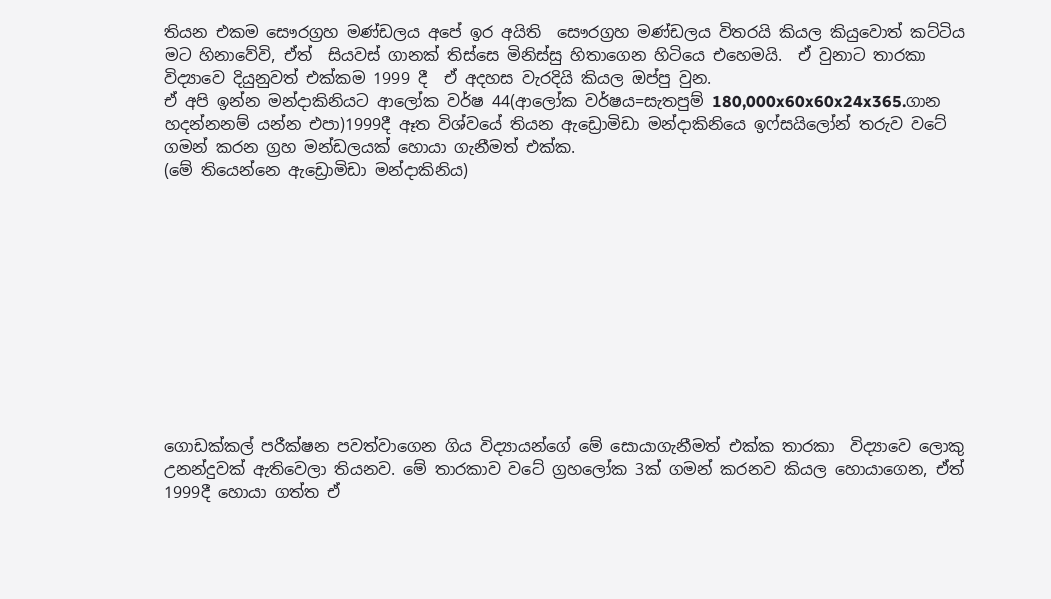තියන එකම සෞරග්‍රහ මණ්ඩලය අපේ ඉර අයිති  සෞරග්‍රහ මණ්ඩලය විතරයි කියල කියුවොත් කට්ටිය මට හිනාවේවි, ඒත්  සියවස් ගානක් තිස්සෙ මිනිස්සු හිතාගෙන හිටියෙ එහෙමයි.  ඒ වුනාට තාරකා විද්‍යාවෙ දියුනුවත් එක්කම 1999 දී  ඒ අදහස වැරදියි කියල ඔප්පු වුන.
ඒ අපි ඉන්න මන්දාකිනියට ආලෝක වර්ෂ 44(ආලෝක වර්ෂය=සැතපුම් 180,000x60x60x24x365.ගාන හදන්නනම් යන්න එපා)1999දී ඈත විශ්වයේ තියන ඇඩ්‍රොමිඩා මන්දාකිනියෙ ඉෆ්සයිලෝන් තරුව වටේ ගමන් කරන ග්‍රහ මන්ඩලයක් හොයා ගැනීමත් එක්ක.
(මේ තියෙන්නෙ ඇඩ්‍රොමිඩා මන්දාකිනිය)











ගොඩක්කල් පරීක්ෂන පවත්වාගෙන ගිය විද්‍යායන්ගේ මේ සොයාගැනීමත් එක්ක තාරකා  විද්‍යාවෙ ලොකු උනන්දුවක් ඇතිවෙලා තියනව. මේ තාරකාව වටේ ග්‍රහලෝක 3ක් ගමන් කරනව කියල හොයාගෙන, ඒත් 1999දී හොයා ගත්ත ඒ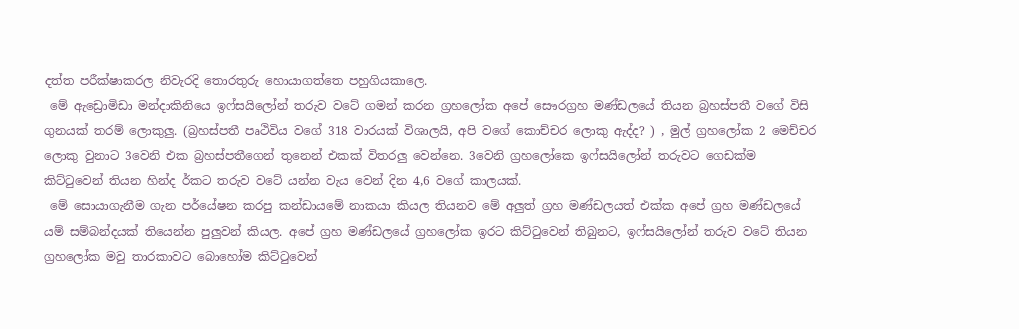දත්ත පරීක්ෂාකරල නිවැරදි තොරතුරු හොයාගත්තෙ පහුගියකාලෙ.
 මේ ඇඩ්‍රොමිඩා මන්දාකිනියෙ ඉෆ්සයිලෝන් තරුව වටේ ගමන් කරන ග්‍රහලෝක අපේ සෞරග්‍රහ මණ්ඩලයේ තියන බ්‍රහස්පතී වගේ විසි ගුනයක් තරම් ලොකුලු. (බ්‍රහස්පතී පෘථිවිය වගේ 318 වාරයක් විශාලයි, අපි වගේ කොච්චර ලොකු ඇද්ද? ) , මුල් ග්‍රහලෝක 2 මෙච්චර ලොකු වුනාට 3වෙනි එක බ්‍රහස්පතීගෙන් තුනෙන් එකක් විතරලු වෙන්නෙ. 3වෙනි ග්‍රහලෝකෙ ඉෆ්සයිලෝන් තරුවට ගෙඩක්ම කිට්ටුවෙන් තියන හින්ද ර්කට තරුව වටේ යන්න වැය වෙන් දින 4,6 වගේ කාලයක්.
 මේ සොයාගැනීම ගැන පර්යේෂන කරපු කන්ඩායමේ නාකයා කියල තියනව මේ අලුත් ග්‍රහ මණ්ඩලයත් එක්ක අපේ ග්‍රහ මණ්ඩලයේ යම් සම්බන්දයක් තියෙන්න පුලුවන් කියල. අපේ ග්‍රහ මණ්ඩලයේ ග්‍රහලෝක ඉරට කිට්ටුවෙන් තිබුනට, ඉෆ්සයිලෝන් තරුව වටේ තියන ග්‍රහලෝක මවු තාරකාවට බොහෝම කිට්ටුවෙන්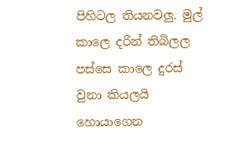පිහිටල තියනවලු. මුල් කාලෙ දරින් තිබිලල පස්සෙ කාලෙ දුරස් වුනා කියලයි හොයාගෙන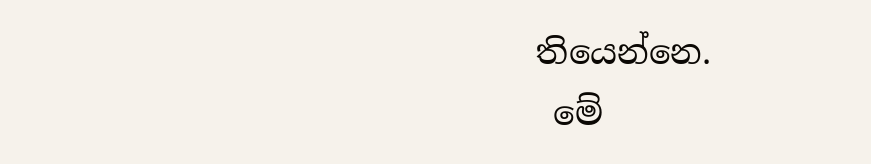තියෙන්නෙ.
 මේ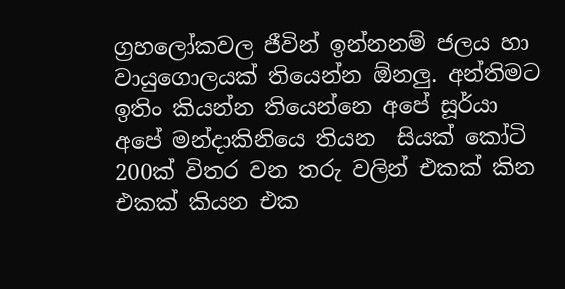ග්‍රහලෝකවල ජීවින් ඉන්නනම් ජලය හා වායුගොලයක් තියෙන්න ඕනලු. අන්තිමට ඉතිං කියන්න තියෙන්නෙ අපේ සූර්යා අපේ මන්දාකිනියෙ තියන  සියක් කෝටි 200ක් විතර වන තරු වලින් එකක් කින එකක් කියන එක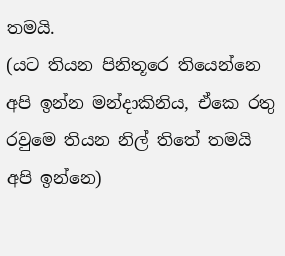තමයි.
(යට තියන පිනිතූරෙ තියෙන්නෙ අපි ඉන්න මන්දාකිනිය, ඒකෙ රතු රවුමෙ තියන නිල් තිතේ තමයි අපි ඉන්නෙ)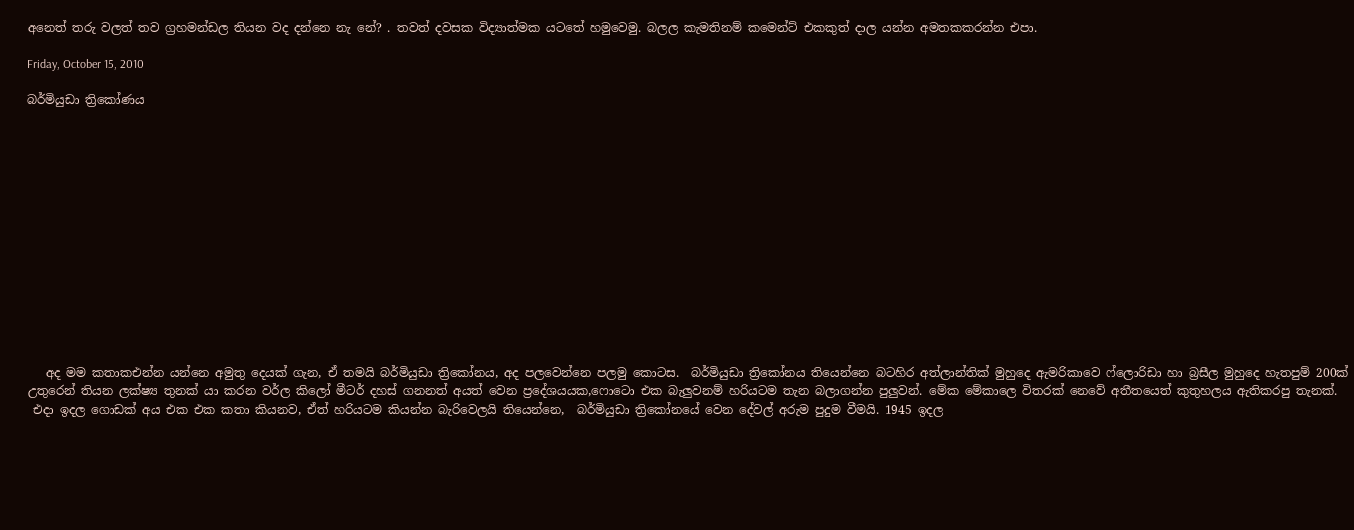අනෙත් තරු වලත් තව ග්‍රහමන්ඩල තියන වද දන්නෙ නැ නේ? . තවත් දවසක විද්‍යාත්මක යටතේ හමුවෙමු. බලල කැමතිනම් කමෙන්ට් එකකුත් දාල යන්න අමතකකරන්න එපා.

Friday, October 15, 2010

බර්මියුඩා ත්‍රිකෝණය














   අද මම කතාකඑන්න යන්නෙ අමුතු දෙයක් ගැන, ඒ තමයි බර්මියුඩා ත්‍රිකෝනය, අද පලවෙන්නෙ පලමු කොටස.  බර්මියුඩා ත්‍රිකෝනය තියෙන්නෙ බටහිර අත්ලාන්තික් මුහුදෙ ඇමරිකාවෙ ෆ්ලොරිඩා හා බ්‍රසීල මුහුදෙ හැතපුම් 200ක් උතුරෙන් තියන ලක්ෂ්‍ය තුනක් යා කරන වර්ල කිලෝ මීටර් දහස් ගනනත් අයත් වෙන ප්‍රදේශයයක,ෆොටො එක බැලුවනම් හරියටම තැන බලාගන්න පුලුවන්. මේක මේකාලෙ විතරක් නෙවේ අතීතයෙත් කුතුහලය ඇතිකරපු තැනක්.
 එදා ඉදල ගොඩක් අය එක එක කතා කියනව, ඒත් හරියටම කියන්න බැරිවෙලයි තියෙන්නෙ,  බර්මියුඩා ත්‍රිකෝනයේ වෙන දේවල් අරුම පුදුම වීමයි. 1945 ඉදල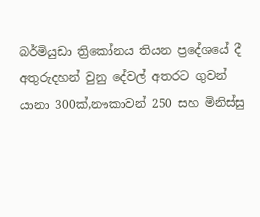බර්මියුඩා ත්‍රිකෝනය තියන ප්‍රදේශයේ දී අතුරුදහන් වුනු දේවල් අතරට ගුවන් යානා 300ක්,නෟකාවන් 250 සහ මිනිස්සු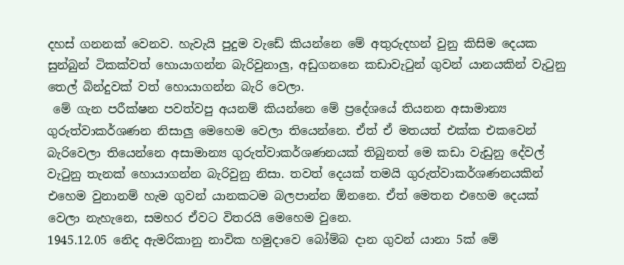දහස් ගනනක් වෙනව. හැවැයි පුදුම වැඩේ කියන්නෙ මේ අතුරුදහන් වුනු කිසිම දෙයක සුන්බුන් ටිකක්වත් හොයාගන්න බැරිවුනාලු, අඩුගනනෙ කඩාවැටුන් ගුවන් යානයකින් වැටුනු තෙල් බින්දුවක් වත් හොයාගන්න බැරි වෙලා.
 මේ ගැන පරීක්ෂන පවත්වපු අයනම් කියන්නෙ මේ ප්‍රදේශයේ තියනන අසාමාන්‍ය ගුරුත්වාකර්ශණන නිසාලු මෙහෙම වෙලා තියෙන්නෙ. ඒත් ඒ මතයත් එක්ක එකවෙන් බැරිවෙලා තියෙන්නෙ අසාමාන්‍ය ගුරුත්වාකර්ශණනයක් තිබුනත් මෙ කඩා වැඩුනු දේවල් වැටුනු තැනක් හොයාගන්න බැරිවුනු නිසා. තවත් දෙයක් තමයි ගුරුත්වාකර්ශණනයකින් එහෙම වුනානම් හැම ගුවන් යානකටම බලපාන්න ඕනනෙ. ඒත් මෙතන එහෙම දෙයක් වෙලා නැහැනෙ, සමහර ඒවට විතරයි මෙහෙම වුනෙ.
1945.12.05 නෙිද ඇමරිකානු නාවික හමුදාවෙ බෝම්බ දාන ගුවන් යානා 5ක් මේ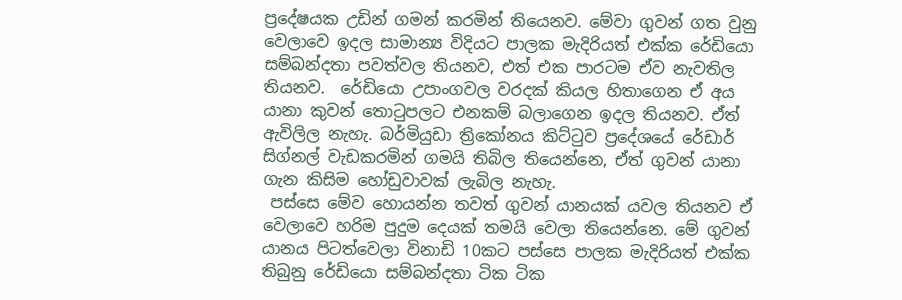ප්‍රදේෂයක උඩින් ගමන් කරමින් තියෙනව. මේවා ගුවන් ගත වුනු වෙලාවෙ ඉදල සාමාන්‍ය විදියට පාලක මැදිරියත් එක්ක රේඩියො සම්බන්දතා පවත්වල තියනව, එත් එක පාරටම ඒව නැවතිල තියනව.  රේඩියො උපාංගවල වරදක් කියල හිතාගෙන ඒ අය යානා කුවන් තොටුපලට එනකම් බලාගෙන ඉදල තියනව. ඒත් ඇවිලිල නැහැ. බර්මියුඩා ත්‍රිකෝනය කිට්ටුව ප්‍රදේශයේ රේඩාර් සිග්නල් වැඩකරමින් ගමයි තිබිල තියෙන්නෙ, ඒත් ගුවන් යානා ගැන කිසිම හෝඩුවාවක් ලැබිල නැහැ.
 පස්සෙ මේව හොයන්න තවත් ගුවන් යානයක් යවල තියනව ඒ වෙලාවෙ හරිම පුදුම දෙයක් තමයි වෙලා තියෙන්නෙ. මේ ගුවන් යානය පිටත්වෙලා විනාඩි 10කට පස්සෙ පාලක මැදිරියත් එක්ක තිබුනු රේඩියො සම්බන්දතා ටික ටික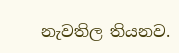නැවතිල තියනව.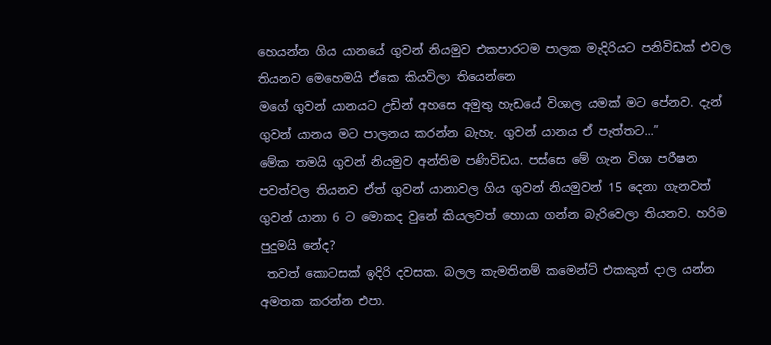හෙයන්න ගිය යානයේ ගුවන් නියමුව එකපාරටම පාලක මැදිරියට පනිවිඩක් එවල තියනව මෙහෙමයි ඒකෙ කියවිලා තියෙන්නෙ
මගේ ගුවන් යානයට උඩින් අහසෙ අමුතු හැඩයේ විශාල යමක් මට පේනව. දැන් ගුවන් යානය මට පාලනය කරන්න බැහැ. ගුවන් යානය ඒ පැත්තට...”
මේක තමයි ගුවන් නියමුව අන්තිම පණිවිඩය. පස්සෙ මේ ගැන විශා පරීෂන පවත්වල තියනව ඒත් ගුවන් යානාවල ගිය ගුවන් නියමුවන් 15 දෙනා ගැනවත් ගුවන් යානා 6 ට මොකද වුනේ කියලවත් හොයා ගන්න බැරිවෙලා තියනව. හරිම පුදුමයි‍ නේද?
 තවත් කොටසක් ඉදිරි දවසක. බලල‍ කැමතිනම් කමෙන්ට් එකකුත් දාල යන්න අමතක කරන්න එපා.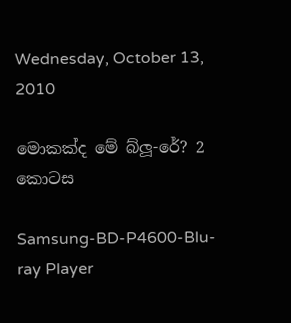Wednesday, October 13, 2010

මොකක්ද මේ බ්ලූ-රේ? 2 කොටස

Samsung-BD-P4600-Blu-ray Player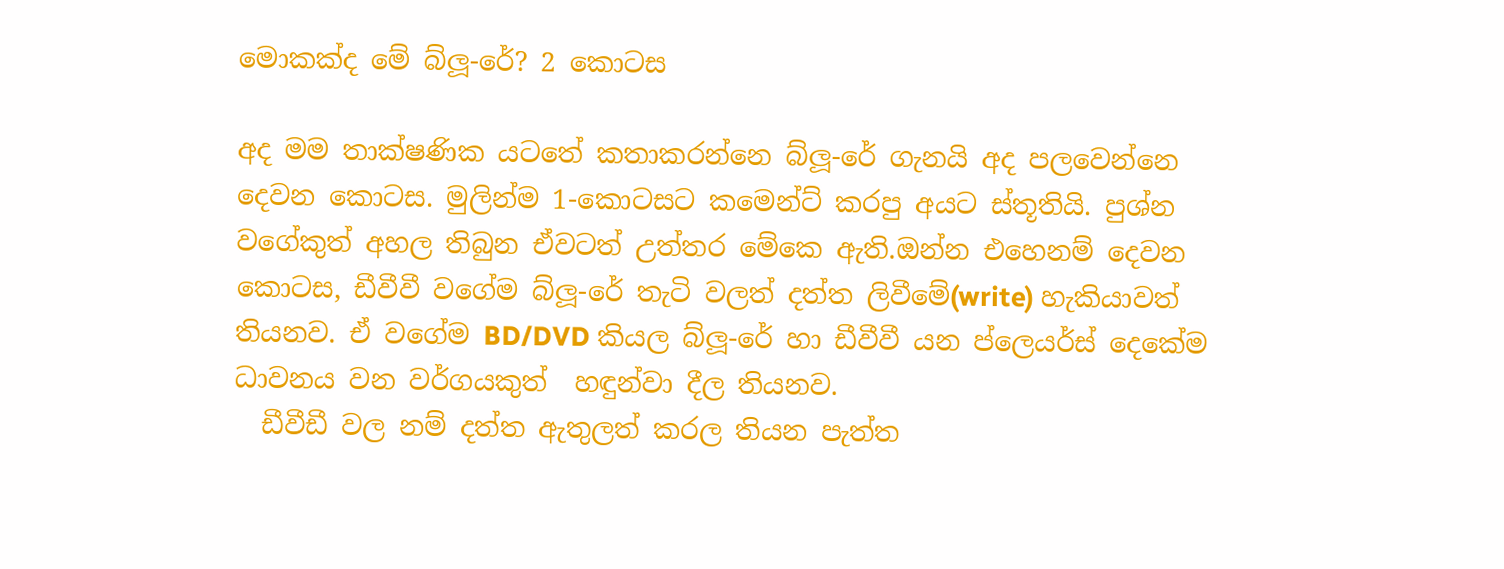මොකක්ද මේ බ්ලූ-රේ? 2 කොටස

අද මම තාක්ෂණික යටතේ කතාකරන්නෙ බ්ලූ-රේ ගැනයි අද පලවෙන්නෙ දෙවන කොටස. මුලින්ම 1-කොටසට කමෙන්ට් කරපු අයට ස්තූතියි. පුශ්න වගේකුත් අහල තිබුන ඒවටත් උත්තර මේකෙ ඇති.ඔන්න එහෙනම් දෙවන කොටස, ඩීවීවී වගේම බ්ලූ-රේ තැටි වලත් දත්ත ලිවීමේ(write) හැකියාවත් තියනව. ඒ වගේම BD/DVD කියල බ්ලූ-රේ හා ඩීවීවී යන ප්ලෙයර්ස් දෙකේම ධාවනය වන වර්ගයකුත්  හඳුන්වා දීල තියනව.
  ඩීවීඩී වල නම් දත්ත ඇතුලත් කරල තියන පැත්ත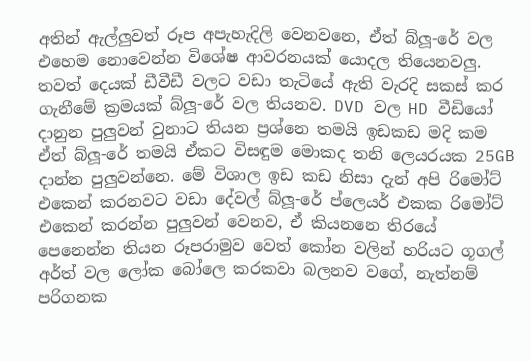අතින් ඇල්ලුවත් රූප අපැහැදිලි වෙනවනෙ, ඒත් බ්ලූ-රේ වල එහෙම නොවෙන්න විශේෂ ආවරනයක් යොදල තියෙනවලු. තවත් දෙයක් ඩීවීඩී වලට වඩා තැටියේ ඇති වැරදි සකස් කර ගැනීමේ ක්‍රමයක් බ්ලූ-රේ වල තියනව. DVD වල HD වීඩියෝ දානුන පුලුවන් වුනාට තියන ප්‍රශ්නෙ තමයි ඉඩකඩ මදි කම ඒත් බ්ලූ-රේ තමයි ඒකට විසඳුම මොකද තනි ලෙයරයක 25GB දාන්න පුලුවන්නෙ. මේ විශාල ඉඩ කඩ නිසා දැන් අපි රිමෝට් එකෙන් කරනවට වඩා දේවල් බ්ලූ-රේ ප්ලෙයර් එකක රිමෝට් එ‍කෙන් කරන්න පුලුවන් වෙනව, ඒ කියනනෙ තිරයේ පෙනෙන්න තියන රූපරාමුව වෙත් කෝන වලින් හරියට ගූගල් අර්ත් වල ලෝක බෝලෙ කරකවා බලනව ව‍ගේ, නැත්නම් පරිගනක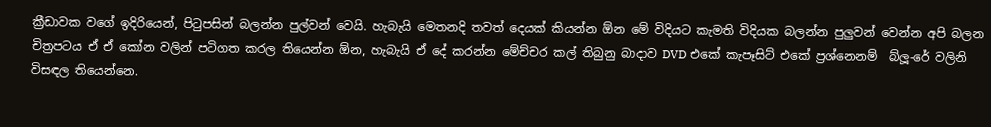ක්‍රීඩාවක වගේ ඉදිරියෙන්, පිටුපසින් බලන්න පුල්වන් වෙයි. හැබැයි මෙතනදි තවත් දෙයක් කියන්න ඕන මේ විදියට කැමති විදියක බලන්න පුලුවන් වෙන්න අපි බලන චිත්‍රපටය ඒ ඒ කෝන වලින් පටිගත කරල තියෙන්න ඕන, හැබැයි ඒ දේ කරන්න මේච්චර කල් තිබුනු බාදාව DVD එකේ කැපෑසිට් එකේ ප්‍රශ්නෙනම්  බ්ලූ-රේ වලිනි විසඳල තියෙන්නෙ.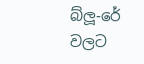බ්ලූ-රේ වලට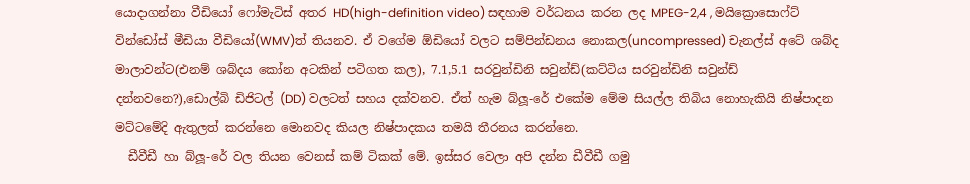යොදාගන්නා වීඩියෝ ෆෝමැටිස් අතර HD(high-definition video) සඳහාම වර්ධනය කරන ලද MPEG-2,4 , මයික්‍රොසොෆ්ට් වින්ඩෝස් මීඩියා වීඩියෝ(WMV)ත් තියනව. ඒ වගේම ඕඩියෝ වලට සම්පින්ඩනය නොකල(uncompressed) චැනල්ස් අටේ ශබ්ද මාලාවන්ට(එනම් ශබ්දය කෝන අටකින් පටිගත කල), 7.1,5.1 සරවුන්ඩිනි සවුන්ඩ්(කට්ටිය සරවුන්ඩිනි සවුන්ඩ් දන්නවනෙ?),ඩොල්බි ඩිජිටල් (DD) වලටත් සහය දක්වනව. ඒත් හැම බ්ලූ-රේ එකේම මේම සියල්ල තිබිය නොහැකියි නිෂ්පාදන මට්ටමේදි ඇතුලත් කරන්නෙ මොනවද කියල නිෂ්පාදකය තමයි තීරනය කරන්නෙ.
  ඩීවීඩී හා බ්ලූ-රේ වල තියන වෙනස් කම් ටිකක් මේ. ඉස්සර වෙලා අපි දන්න ඩීවීඩී ගමු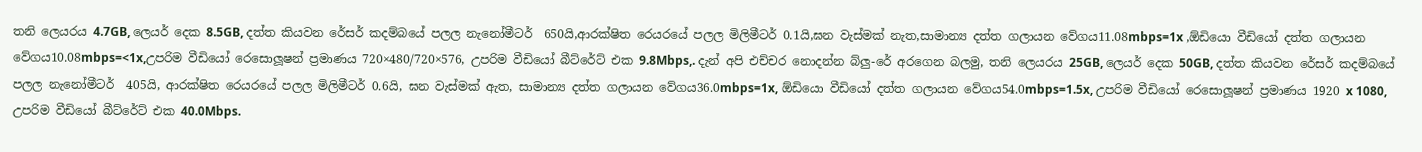තනි ලෙයරය 4.7GB, ලෙයර් දෙක 8.5GB, දත්ත කියවන රේසර් කදම්බයේ පලල නැනෝමීටර්  650යි,ආරක්ෂිත රෙයරයේ පලල මිලිමීටර් 0.1යි,ඝන වැස්මක් නැත,සාමාන්‍ය දත්ත ගලායන වේගය11.08mbps=1x ,ඕඩියො වීඩියෝ දත්ත ගලායන වේගය10.08mbps=<1x,උපරිම වීඩියෝ රෙසොලූෂන් ප්‍රමාණය 720×480/720×576, උපරිම වීඩියෝ බීට්රේට් එක 9.8Mbps,. දැන් අපි එච්චර නොදන්න බ්ලු-රේ අරගෙන බලමු, තනි ලෙයරය 25GB, ලෙයර් දෙක 50GB, දත්ත කියවන රේසර් කදම්බයේ පලල නැනෝමීටර්  405යි, ආරක්ෂිත රෙයරයේ පලල මිලිමීටර් 0.6යි, ඝන වැස්මක් ඇත, සාමාන්‍ය දත්ත ගලායන වේගය36.0mbps=1x, ඕඩියො වීඩියෝ දත්ත ගලායන වේගය54.0mbps=1.5x, උපරිම වීඩියෝ රෙසොලූෂන් ප්‍රමාණය 1920 x 1080, උපරිම වීඩියෝ බීට්රේට් එක 40.0Mbps.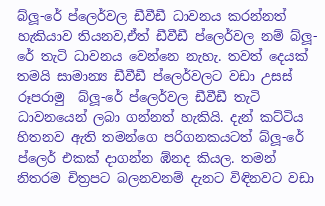බ්ලූ-රේ ප්ලෙර්වල ඩීවීඩී ධාවනය කරන්නත් හැකියාව තියනව,ඒත් ඩීවීඩී ප්ලෙර්වල නම් බ්ලූ-රේ තැටි ධාවනය වෙන්නෙ නැහැ. තවත් දෙයක් තමයි සාමාන්‍ය ඩීවීඩී ප්ලෙර්වලට වඩා උසස් රූපරාමු  බ්ලූ-රේ ප්ලෙර්වල ඩීවීඩී තැටි ධාවනයෙන් ලබා ගන්නත් හැකියි. දැන් කට්ටිය හිතනව ඇති තමන්ගෙ පරිගනකයටත් බ්ලූ-රේ ප්ලෙර් එකක් දාගන්න ඹ්නද කියල. තමන් නිතරම චිත්‍රපට බලනවනම් දැනට විඳිනවට වඩා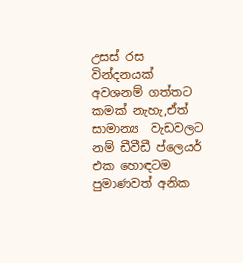උසස් රස වින්දනයක් අවශනම් ගත්තට කමක් නැහැ,ඒත් සාමාන්‍ය  වැඩවලට නම් ඩීවීඩී ප්ලෙයර් එක ‍හොඳටම පුමාණවත් අනික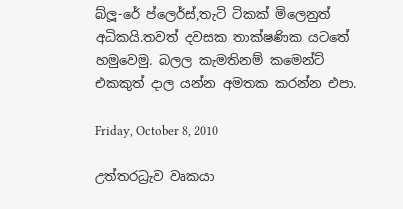බ්ලූ-රේ ප්ලෙර්ස්,තැටි ටිකක් මිලෙනුත් අධිකයි.තවත් දවසක තාක්ෂණික යටතේ හමුවෙමු. බලල කැමතිනම් කමෙන්ට් එකකුත් දාල යන්න අමතක කරන්න එපා.

Friday, October 8, 2010

උත්තරධ්‍රැව වෘකයා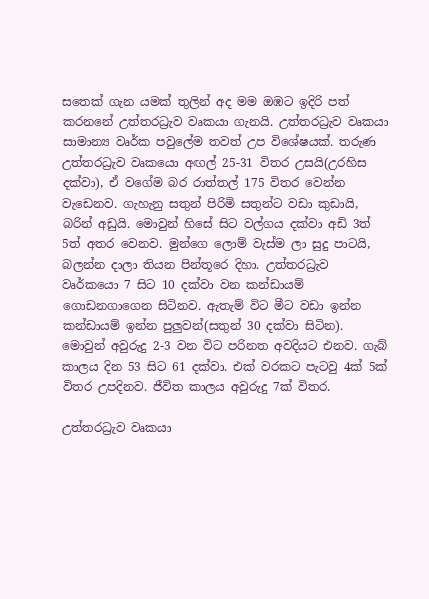සතෙක් ගැන යමක් තුලින් අද මම ඔඹට ඉදිරි පත් කරනනේ උත්තරධ්‍රැව වෘකයා ගැනයි. උත්තරධ්‍රැව වෘකයා සාමාන්‍ය වෘර්ක පවුලේම තවත් උප විශේෂයක්. තරුණ උත්තරධ්‍රැව වෘකයො අඟල් 25-31 විතර උසයි(උරහිස දක්වා), ඒ වගේම බර රාත්තල් 175 විතර වෙන්න වැඩෙනව. ගැහැනු සතුන් පිරිමි සතුන්ට වඩා කුඩායි, බරින් අඩුයි. මොවුන් හිසේ සිට වල්ගය දක්වා අඩි 3ත් 5ත් අතර වෙනව. මුන්ගෙ ලොම් වැස්ම ලා සුදු පාටයි, බලන්න දාලා තියන පින්තූරෙ දිහා. උත්තරධ්‍රැව වෘර්කයො 7 සිට 10 දක්වා වන කන්ඩායම් ගොඩනගාගෙන සිටිනව. ඇතැම් විට මීට වඩා ඉන්න කන්ඩායම් ඉන්න පුලුවන්(සතුන් 30 දක්වා සිටින). මොවුන් අවුරුදු 2-3 වන විට පරිනත අවදියට එනව. ගැබ් කාලය දින 53 සිට 61 දක්වා. එක් වරකට පැටවු 4ක් 5ක් විතර උපදිනව. ජීවිත කාලය අවුරුදු 7ක් විතර.

උත්තරධ්‍රැව වෘකයා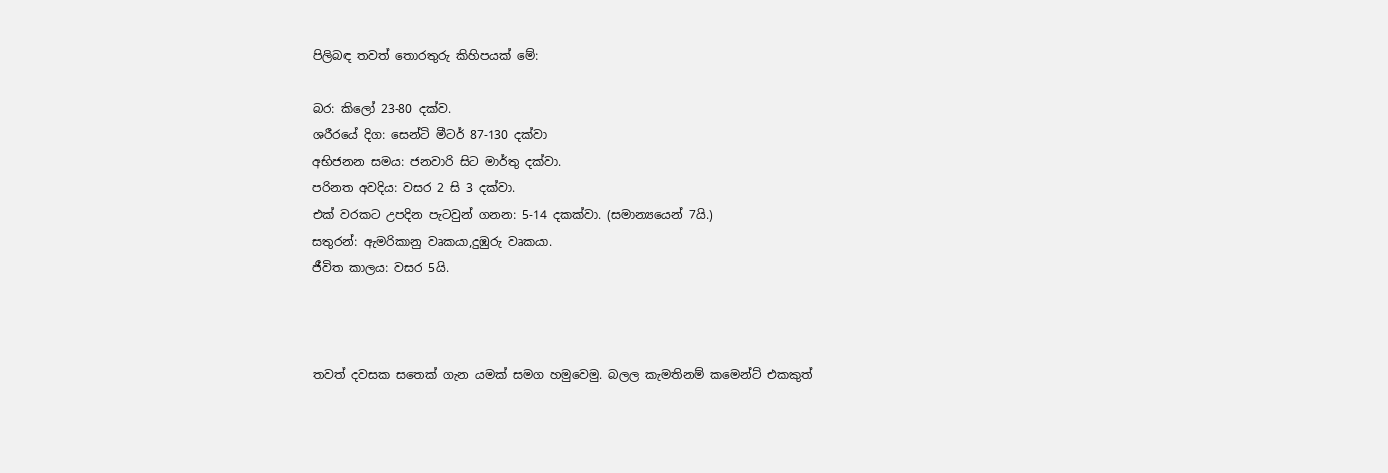පිලිබඳ තවත් තොරතුරු කිහිපයක් මේ:

බර: කිලෝ 23-80 දක්ව.
ශරීරයේ දිග: සෙන්ටි මීටර් 87-130 දක්වා
අභිජනන සමය: ජනවාරි සිට මාර්තු දක්වා.
පරිනත අවදිය: වසර 2 සි 3 දක්වා.
එක් වරකට උපදින පැටවුන් ගනන: 5-14 දකක්වා. (සමාන්‍යයෙන් 7යි.)
සතුරන්: ඇමරිකානු වෘකයා,දුඹුරු වෘකයා.
ජීවිත කාලය: වසර 5යි.



තවත් දවසක සතෙක් ගැන යමක් සමග හමුවෙමු. බලල කැමතිනම් කමෙන්ට් එකකුත්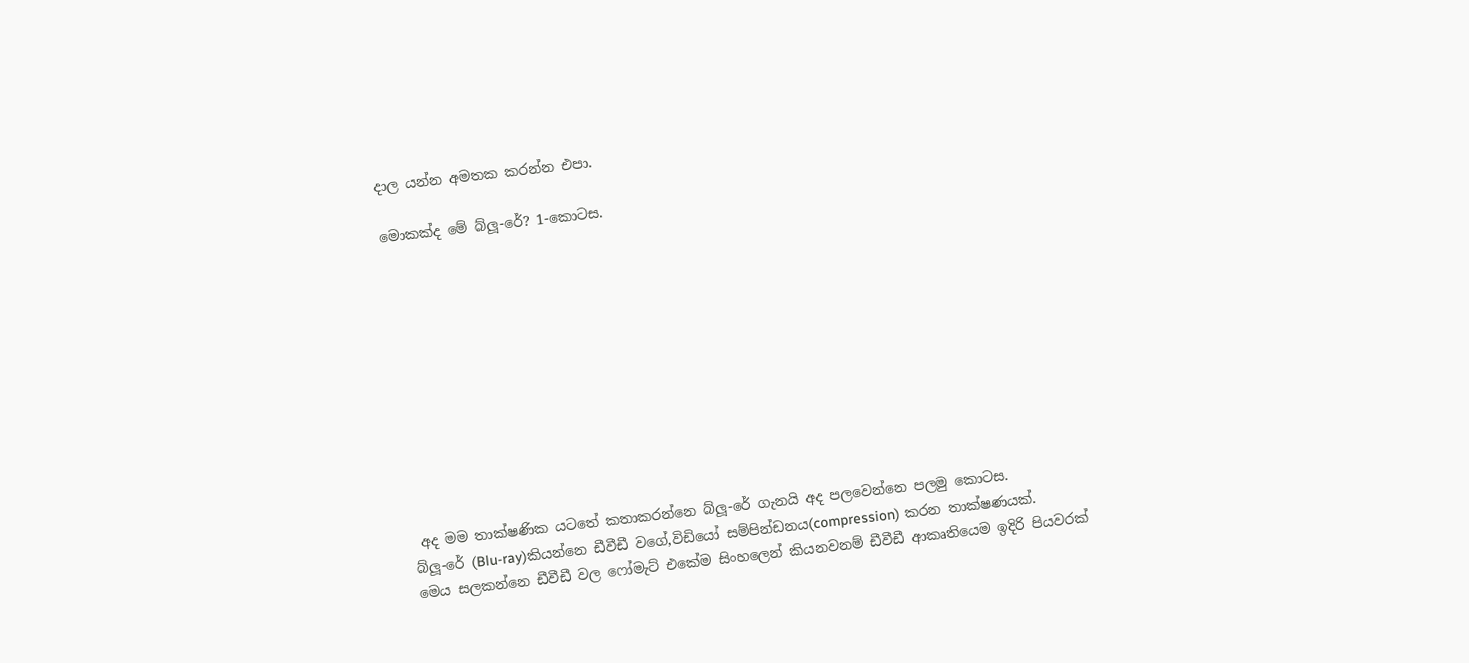දාල යන්න අමතක කරන්න එපා.

මොකක්ද මේ බ්ලූ-රේ? 1-කොටස.











 අද මම තාක්ෂණික යටතේ කතාකරන්නෙ බ්ලූ-රේ ගැනයි අද පලවෙන්නෙ පලමු කොටස.
බ්ලූ-රේ (Blu-ray)කියන්නෙ ඩීවීඩී වගේ,විඩියෝ සම්පින්ඩනය(compression) කරන තාක්ෂණයක්.
මෙය සලකන්නෙ ඩීවීඩී වල ෆෝමැට් එකේම සිංහලෙන් කියනවනම් ඩීවීඩී ආකෘතියෙම ඉදිරි පියවරක්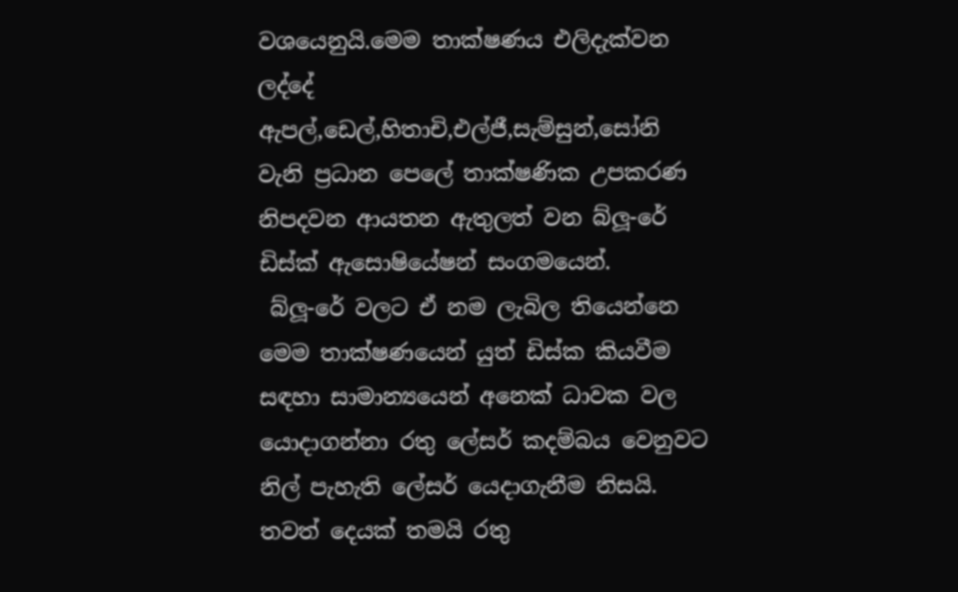වශයෙනුයි.මෙම තාක්ෂණය එලිදැක්වන ලද්දේ ඇපල්,ඩෙල්,හිතාචි,එල්ජී,සැම්සුන්,සෝනි වැනි ප්‍රධාන පෙලේ තාක්ෂණික උපකරණ නිපදවන ආයතන ඇතුලත් වන බ්ලූ-රේ ඩිස්ක් ඇසොෂියේෂන් සංගම‍යෙන්.
 බ්ලූ-රේ වලට ඒ නම ලැබිල තියෙන්නෙ මෙම තාක්ෂණයෙන් යුත් ඩිස්ක කියවීම සඳහා සාමාන්‍යයෙන් අනෙක් ධාවක වල යොදාගන්නා රතු ලේසර් කදම්බය වෙනුවට නිල් පැහැති ලේසර් යෙදාගැනීම නිසයි.
තවත් දෙයක් තමයි රතු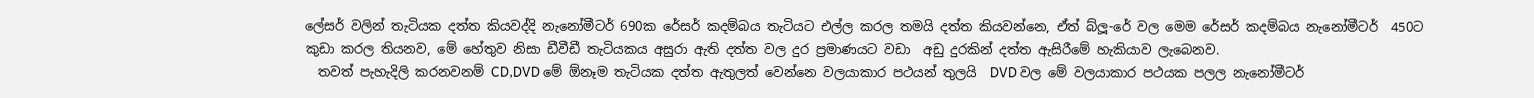ලේසර් වලින් තැටියක දත්ත කියවද්දි නැනෝමීටර් 690ක රේසර් කදම්බය තැටියට එල්ල කරල තමයි දත්ත කියවන්නෙ, ඒත් බ්ලූ-රේ වල මෙම රේසර් කදම්බය නැනෝමීටර්  450ට කුඩා කරල තියනව, මේ හේතුව නිසා ඩීවීඩී තැටියකය අසුරා ඇති දත්ත වල දුර ප්‍රමාණයට වඩා  අඩු දුරකින් දත්ත ඇසිරීමේ හැකියාව ලැබෙනව.
  තවත් පැහැදිලි කරනවනම් CD,DVD මේ ඕනෑම තැටියක දත්ත ඇතුලත් වෙන්නෙ වලයාකාර පථයන් තුලයි  DVD වල මේ වලයාකාර පථයක පලල නැනෝමීටර්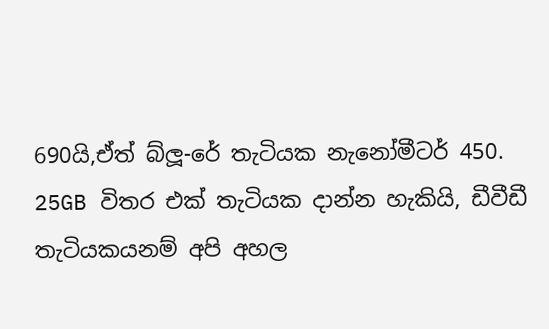690යි,ඒත් බ්ලූ-රේ තැටියක නැනෝමීටර් 450.
25GB විතර එක් තැටියක දාන්න හැකියි, ඩීවීඩී තැටියකයනම් අපි අහල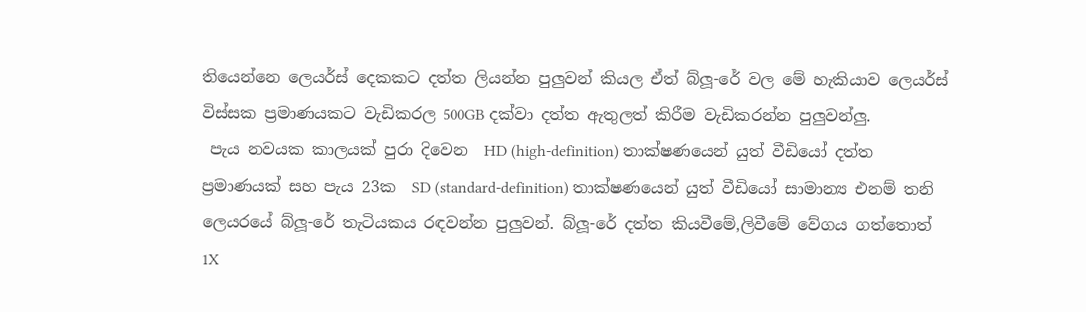තියෙන්නෙ ලෙයර්ස් දෙකකට දත්ත ලියන්න පුලුවන් කියල ඒත් බ්ලූ-රේ වල මේ හැකියාව ලෙයර්ස් විස්සක ප්‍රමාණයකට වැඩිකරල 500GB දක්වා දත්ත ඇතුලත් කිරීම වැඩිකරන්න පුලුවන්ලු.
 පැය නවයක කාලයක් පුරා දිවෙන  HD (high-definition) තාක්ෂණයෙන් යුත් වීඩියෝ දත්ත  ප්‍රමාණයක් සහ පැය 23ක  SD (standard-definition) තාක්ෂණයෙන් යුත් වීඩියෝ සාමාන්‍ය එනම් තනි ලෙයරයේ බ්ලූ-රේ තැටියකය රඳවන්න පුලුවන්. බ්ලූ-රේ දත්ත කියවීමේ,ලිවීමේ වේගය ගත්තොත් 1X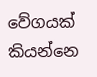වේගයක් කියන්නෙ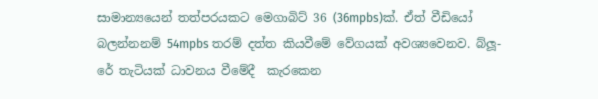සාමාන්‍යයෙන් තත්පරයකට මෙගාබිට් 36 (36mpbs)ක්. ඒත් වීඩියෝ බලන්නනම් 54mpbs තරම් දත්ත කියවීමේ වේගයක් අවශ්‍යවෙනව. බ්ලූ-රේ තැටියක් ධාවනය වීමේදී  කැරකෙන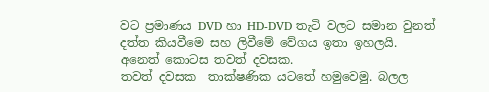වට ප්‍රමාණය DVD හා HD-DVD තැටි වලට සමාන වුනත් දත්ත කියවීමෙ සහ ලිවීමේ වේගය ඉතා ඉහලයි. අනෙත් කොටස තවත් දවසක.
තවත් දවසක  තාක්ෂණික යටතේ හමුවෙමු. බලල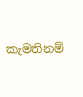කැමතිනම්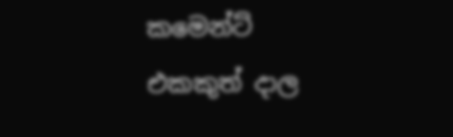කමෙන්ට් එකකුත් දාල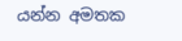යන්න අමතක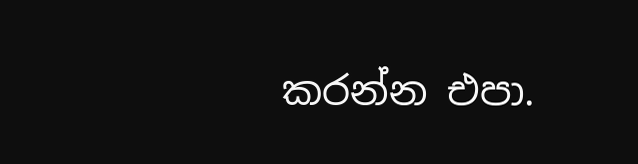කරන්න එපා.